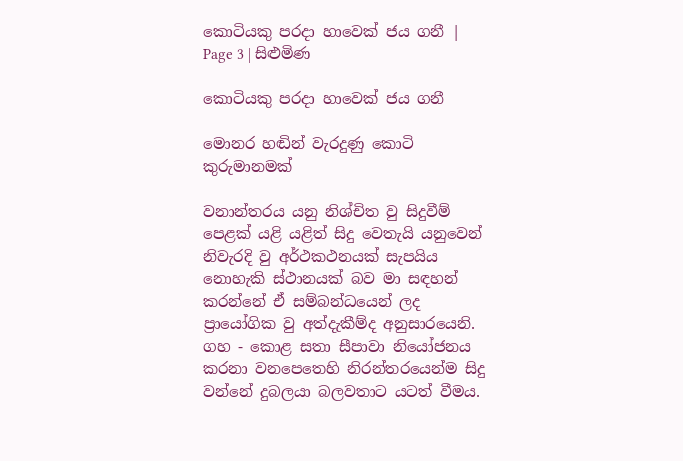කොටියකු පරදා හාවෙක් ජය ගනී | Page 3 | සිළුමිණ

කොටියකු පරදා හාවෙක් ජය ගනී

මොනර හඬින් වැරදුණු කොටි කුරුමානමක්

වනාන්තරය යනු නිශ්චිත වු සිදුවීම් පෙළක් යළි යළිත් සිදු වෙතැයි යනුවෙන් නිවැරදි වු අර්ථකථනයක් සැපයිය නොහැකි ස්ථානයක් බව මා සඳහන් කරන්නේ ඒ සම්බන්ධයෙන් ලද ප්‍රායෝගික වු අත්දැකීම්ද අනුසාරයෙනි. ගහ - කොළ සතා සීපාවා නියෝජනය කරනා වනපෙතෙහි නිරන්තරයෙන්ම සිදු වන්නේ දුබලයා බලවතාට යටත් වීමය.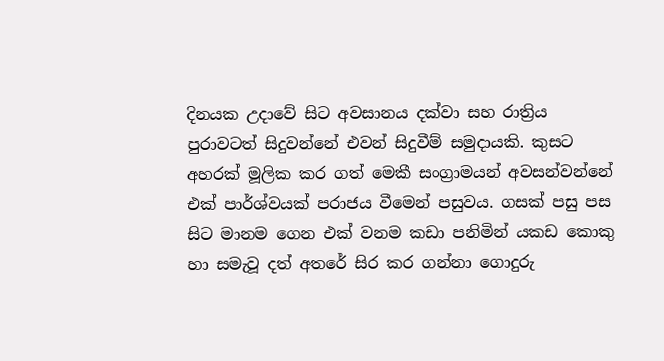දිනයක උදාවේ සිට අවසානය දක්වා සහ රාත්‍රිය පුරාවටත් සිදුවන්නේ එවන් සිදුවීම් සමුදායකි. කුසට අහරක් මූලික කර ගත් මෙකී සංග්‍රාමයන් අවසන්වන්නේ එක් පාර්ශ්වයක් පරාජය වීමෙන් පසුවය. ගසක් පසු පස සිට මානම ගෙන එක් වනම කඩා පනිමින් යකඩ කොකු හා සමැවූ දත් අතරේ සිර කර ගන්නා ගොදුරු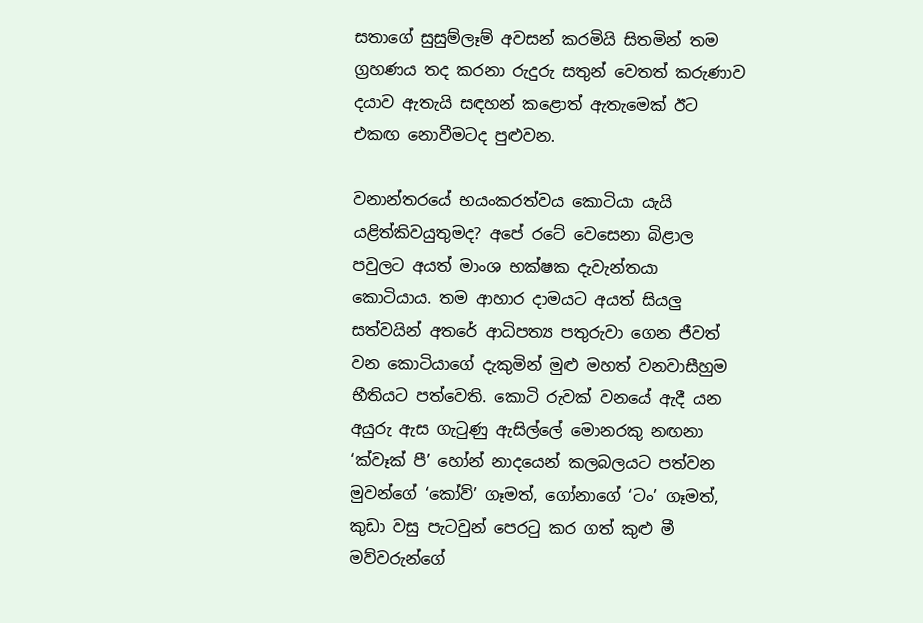සතාගේ සුසුම්ලෑම් අවසන් කරමියි සිතමින් තම ග්‍රහණය තද කරනා රුදුරු සතුන් වෙතත් කරුණාව දයාව ඇතැයි සඳහන් කළොත් ඇතැමෙක් ඊට එකඟ නොවීමටද පුළුවන.

වනාන්තරයේ භයංකරත්වය කොටියා යැයි යළිත්කිවයුතුමද? අපේ රටේ වෙසෙනා බිළාල පවුලට අයත් මාංශ භක්ෂක දැවැන්තයා කොටියාය. තම ආහාර දාමයට අයත් සියලු සත්වයින් අතරේ ආධිපත්‍ය පතුරුවා ගෙන ජීවත් වන කොටියාගේ දැකුමින් මුළු මහත් වනවාසීහුම භීතියට පත්වෙති. කොටි රුවක් වනයේ ඇදී යන අයුරු ඇස ගැටුණු ඇසිල්ලේ මොනරකු නඟනා ‘ක්වෑක් පී’ හෝන් නාදයෙන් කලබලයට පත්වන මුවන්ගේ ‘කෝව්’ ගෑමත්, ගෝනාගේ ‘ටං’ ගෑමත්, කුඩා වසු පැටවුන් පෙරටු කර ගත් කුළු මී මව්වරුන්ගේ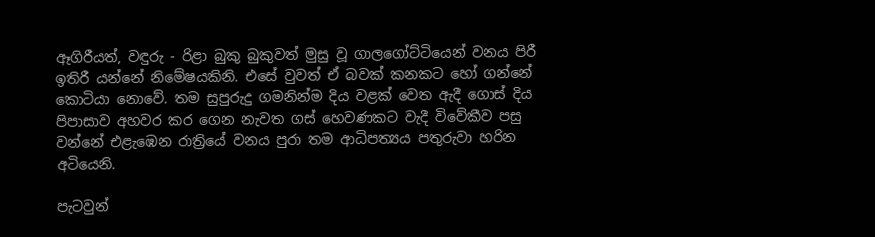ඈගිරීයත්, වඳුරු - රිළා බුකු බුකුවත් මුසු වූ ගාලගෝට්ටියෙන් වනය පිරී ඉතිරී යන්නේ නිමේෂයකිනි. එසේ වුවත් ඒ බවක් කනකට හෝ ගන්නේ‍ කොටියා‍ නොවේ. තම සුපුරුදු ගමනින්ම දිය වළක් වෙත ඇදී ගොස් දිය පිපාසාව අහවර කර ගෙන නැවත ගස් හෙවණකට වැදී විවේකීව පසු වන්නේ එළැඹෙන රාත්‍රියේ වනය පුරා තම ආධිපත්‍යය පතුරුවා හරින අටියෙනි.

පැටවුන්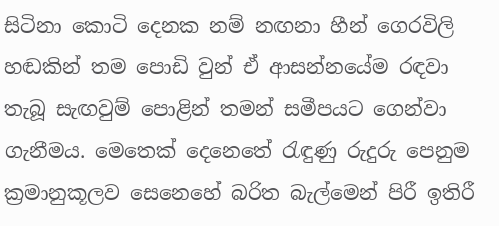සිටිනා කොටි දෙනක නම් නඟනා හීන් ගෙරවිලි හඬකින් තම පොඩි වුන් ඒ ආසන්නයේම රඳවා තැබූ සැඟවුම් පොළින් තමන් සමීපයට ගෙන්වා ගැනීමය. මෙතෙක් දෙනෙතේ රැඳුණු රුදුරු පෙනුම ක්‍රමානුකූලව සෙනෙහේ බරිත බැල්මෙන් පිරී ඉතිරී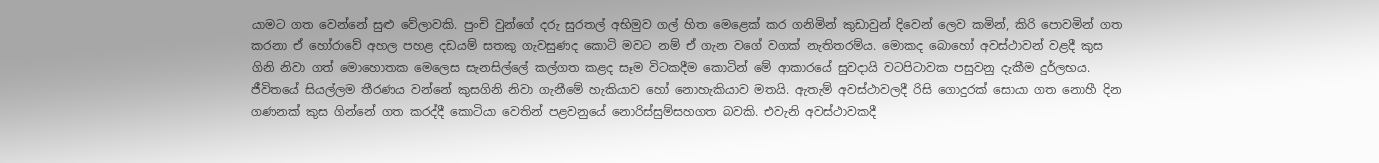යාමට ගත වෙන්නේ සුළු වේලාවකි. පුංචි වුන්ගේ දරු සුරතල් අභිමුව ගල් හිත මෙළෙක් කර ගනිමින් කුඩාවුන් දිවෙන් ලෙව කමින්, කිරි පොවමින් ගත කරනා ඒ හෝරාවේ අහල පහළ දඩයම් සතකු ගැවසුණද කොටි මවට නම් ඒ ගැන වගේ වගක් නැතිතරම්ය. මොකද බොහෝ අවස්ථාවන් වළදී කුස ගිනි නිවා ගත් මොහොතක මෙලෙස සැනසිල්ලේ කල්ගත කළද සෑම විටකදීම කොටින් මේ ආකාරයේ සුවදායි වටපිටාවක පසුවනු දැකීම දුර්ලභය. ජීවිතයේ සියල්ලම තීරණය වන්නේ කුසගිනි නිවා ගැනීමේ හැකියාව හෝ නොහැකියාව මතයි. ඇතැම් අවස්ථාවලදී රිසි ගොදුරක් සොයා ගත නොහී දින ගණනක් කුස ගින්නේ ගත කරද්දී කොටියා වෙතින් පළවනුයේ නොරිස්සුම්සහගත බවකි. එවැනි අවස්ථාවකදී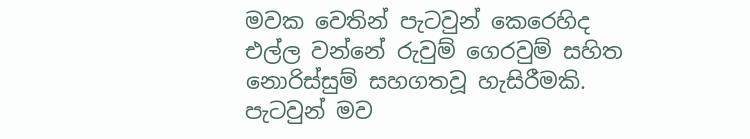මවක වෙතින් පැටවුන් කෙරෙහිද එල්ල වන්නේ රුවුම් ගෙරවුම් සහිත නොරිස්සුම් සහගතවූ හැසිරීමකි. පැටවුන් මව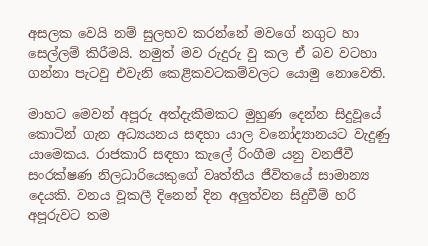අසලක වෙයි නම් සුලභව කරන්නේ මවගේ නගුට හා සෙල්ලම් කිරීමයි. නමුත් මව රුදුරු වු කල ඒ බව වටහා ගන්නා පැටවු එවැනි කෙළිකවටකම්වලට යොමු නොවෙති.

මාහට මෙවන් අපූරු අත්දැකීමකට මුහුණ දෙන්න සිදුවූයේ කොටින් ගැන අධ්‍යයනය සඳහා යාල වනෝද්‍යානයට වැදුණු යාමෙකය. රාජකාරි සඳහා කැලේ රිංගීම යනු වනජීවී සංරක්ෂණ නිලධාරියෙකුගේ වෘත්තීය ජීවිතයේ සාමාන්‍ය දෙයකි. වනය වූකලී දිනෙන් දින අලුත්වන සිදුවීම් හරි අපූරුවට තම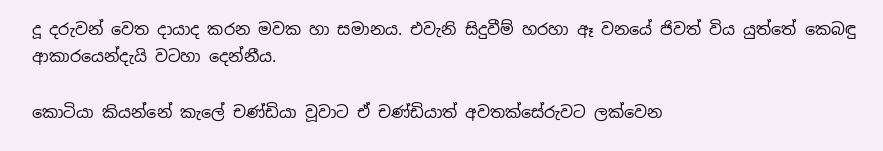දූ දරුවන් වෙත දායාද කරන මවක හා සමානය. එවැනි සිදුවීම් හරහා ඈ වනයේ ජිවත් විය යුත්තේ කෙබඳු ආකාරයෙන්දැයි වටහා දෙන්නීය.

කොටියා කියන්නේ කැලේ චණ්ඩියා වූවාට ඒ චණ්ඩියාත් අවතක්සේරුවට ලක්වෙන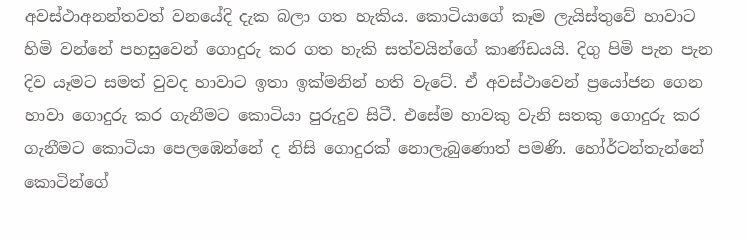අවස්ථාඅනන්තවත් වනයේදි දැක බලා ගත හැකිය. කොටියාගේ කෑම ලැයිස්තුවේ හාවාට හිමි වන්නේ පහසුවෙන් ගොදුරු කර ගත හැකි සත්වයින්ගේ කාණ්ඩයයි. දිගු පිමි පැන පැන දිව යෑමට සමත් වුවද හාවාට ඉතා ඉක්මනින් හති වැටේ. ඒ අවස්ථාවෙන් ප්‍රයෝජන ගෙන හාවා ගොදුරු කර ගැනීමට කොටියා පුරුදුව සිටී. එසේම හාවකු වැනි සතකු ගොදුරු කර ගැනීමට කොටියා පෙලඹෙන්නේ ද නිසි ගොදුරක් නොලැබුණොත් පමණි. හෝර්ටන්තැන්නේ කොටින්ගේ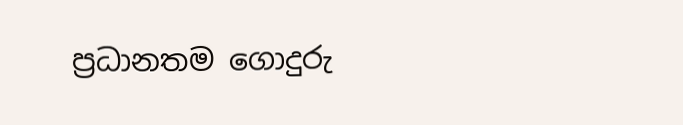ප්‍රධානතම ගොදුරු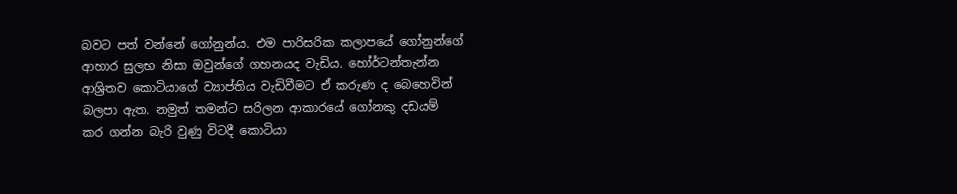බවට පත් වන්නේ ගෝනුන්ය. එම පාරිසරික කලාපයේ ගෝනුන්ගේ ආහාර සුලභ නිසා ඔවුන්ගේ ගහනයද වැඩිය. හෝර්ටන්තැන්න ආශ්‍රිතව කොටියාගේ ව්‍යාප්තිය වැඩිවීමට ඒ කරුණ ද බෙහෙවින් බලපා ඇත. නමුත් තමන්ට සරිලන ආකාරයේ ගෝනකු දඩයම් කර ගන්න බැරි වුණු විටදී කොටියා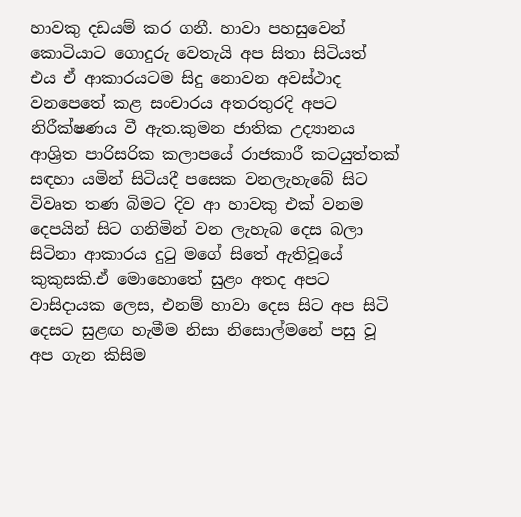හාවකු දඩයම් කර ගනී. හාවා පහසුවෙන් කොටියාට ගොදුරු වෙතැයි අප සිතා සිටියත් එය ඒ ආකාරයටම සිදු නොවන අවස්ථාද වනපෙතේ කළ සංචාරය අතරතුරදි අපට නිරීක්ෂණය වී ඇත.කුමන ජාතික උද්‍යානය ආශ්‍රිත පාරිසරික කලාපයේ රාජකාරී කටයුත්තක් සඳහා යමින් සිටියදී පසෙක වනලැහැබේ සිට විවෘත තණ බිමට දිව ආ හාවකු එක් වනම දෙපයින් සිට ගනිමින් වන ලැහැබ දෙස බලා සිටිනා ආකාරය දුටු මගේ සිතේ ඇතිවූයේ කුකුසකි.ඒ මොහොතේ සුළං අතද අපට වාසිදායක ලෙස, එනම් හාවා දෙස සිට අප සිටි දෙසට සුළඟ හැමීම නිසා නිසොල්මනේ පසු වූ අප ගැන කිසිම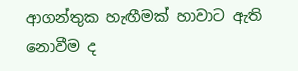ආගන්තුක හැඟීමක් හාවාට ඇති නොවීම ද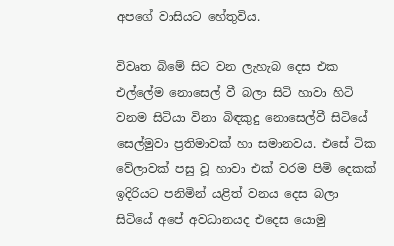අපගේ වාසියට හේතුවිය.

විවෘත බිමේ සිට වන ලැහැබ දෙස එක එල්ලේම නොසෙල් වී බලා සිටි හාවා හිටි වනම සිටියා විනා බිඳකුදු නොසෙල්වී සිටියේ සෙල්මුවා ප්‍රතිමාවක් හා සමානවය. එසේ ටික වේලාවක් පසු වූ හාවා එක් වරම පිමි දෙකක් ඉදිරියට පනිමින් යළිත් වනය දෙස බලා සිටියේ අපේ අවධානයද එදෙස යොමු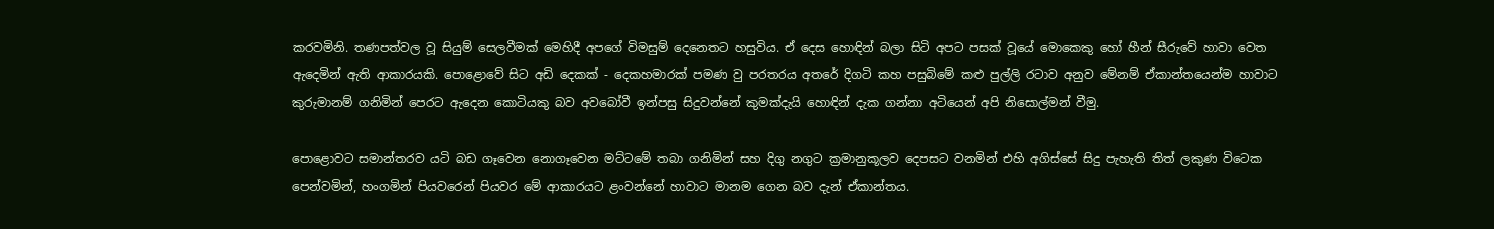කරවමිනි. තණපත්වල වූ සියුම් සෙලවීමක් මෙහිදී අපගේ විමසුම් දෙනෙතට හසුවිය. ඒ දෙස හොඳින් බලා සිටි අපට පසක් වූයේ මොකෙකු හෝ හීන් සීරුවේ හාවා වෙත ඇදෙමින් ඇති ආකාරයකි. පොළොවේ සිට අඩි දෙකක් - දෙකහමාරක් පමණ වු පරතරය අතරේ දිගටි කහ පසුබිමේ කළු පුල්ලි රටාව අනුව මේනම් ඒකාන්තයෙන්ම හාවාට කුරුමානම් ගනිමින් පෙරට ඇදෙන කොටියකු බව අවබෝවී ඉන්පසු සිදුවන්නේ කුමක්දැයි හොඳින් දැක ගන්නා අටියෙන් අපි නිසොල්මන් වීමු.

පොළොවට සමාන්තරව යටි බඩ ගෑවෙන නොගෑවෙන මට්ටමේ තබා ගනිමින් සහ දිගු නගුට ක්‍රමානුකූලව දෙපසට වනමින් එහි අගිස්සේ සිදු පැහැති තිත් ලකුණ විටෙක පෙන්වමින්, හංගමින් පියවරෙන් පියවර මේ ආකාරයට ළංවන්නේ හාවාට මානම ගෙන බව දැන් ඒකාන්තය.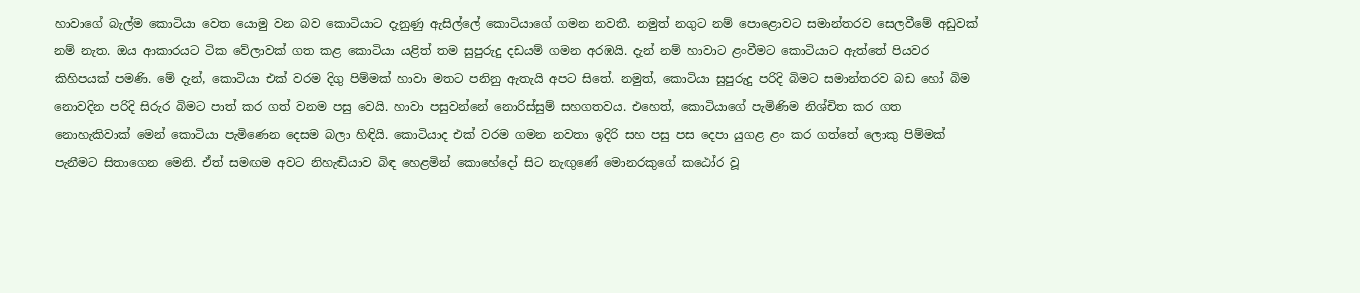හාවාගේ බැල්ම කොටියා වෙත යොමු වන බව කොටියාට දැනුණු ඇසිල්ලේ කොටියාගේ ගමන නවතී. නමුත් නගුට නම් පොළොවට සමාන්තරව සෙලවීමේ අඩුවක් නම් නැත. ඔය ආකාරයට ටික වේලාවක් ගත කළ කොටියා යළිත් තම සුපුරුදු දඩයම් ගමන අරඹයි. දැන් නම් හාවාට ළංවීමට කොටියාට ඇත්තේ පියවර කිහිපයක් පමණි. මේ දැන්, කොටියා එක් වරම දිගු පිම්මක් හාවා මතට පනිනු ඇතැයි අපට සිතේ. නමුත්, කොටියා සුපුරුදු පරිදි බිමට සමාන්තරව බඩ හෝ බිම නොවදින පරිදි සිරුර බිමට පාත් කර ගත් වනම පසු වෙයි. හාවා පසුවන්නේ නොරිස්සුම් සහගතවය. එහෙත්, කොටියාගේ පැමිණිම නිශ්චිත කර ගත නොහැකිවාක් මෙන් කොටියා පැමිණෙන දෙසම බලා හිඳියි. කොටියාද එක් වරම ගමන නවතා ඉදිරි සහ පසු පස දෙපා යුගළ ළං කර ගත්තේ ලොකු පිම්මක් පැනීමට සිතාගෙන මෙනි. ඒත් සමඟම අවට නිහැඬියාව බිඳ හෙළමින් කොහේදෝ සිට නැඟුණේ මොනරකුගේ කඨෝර වූ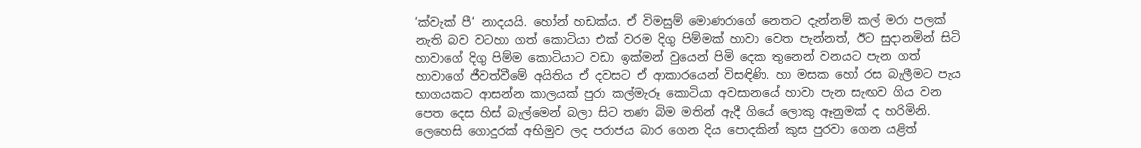‘ක්වැක් පී‘ නාදයයි. හෝන් හඩක්ය. ඒ විමසුම් මොණරාගේ නෙතට දැන්නම් කල් මරා පලක් නැති බව වටහා ගත් කොටියා එක් වරම දිගු පිම්මක් හාවා වෙත පැන්නත්, ඊට සුදානමින් සිටි හාවාගේ දිගු පිම්ම කොටියාට වඩා ඉක්මන් වුයෙන් පිමි දෙක තුනෙන් වනයට පැන ගත් හාවාගේ ජීවත්වීමේ අයිතිය ඒ දවසට ඒ ආකාරයෙන් විසඳිණි. හා මසක හෝ රස බැලීමට පැය භාගයකට ආසන්න කාලයක් පුරා කල්මැරූ කොටියා අවසානයේ හාවා පැන සැඟව ගිය වන පෙත දෙස හිස් බැල්මෙන් බලා සිට තණ බිම මතින් ඇදී ගියේ ලොකු ඈනුමක් ද හරිමිනි. ලෙහෙසි ගොදුරක් අභිමුව ලද පරාජය බාර ගෙන දිය පොදකින් කුස පුරවා ගෙන යළිත්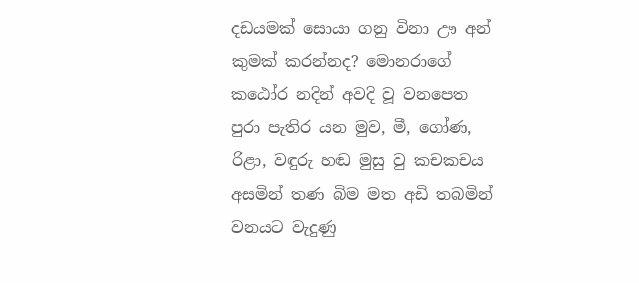දඩයමක් සොයා ගනු විනා ඌ අන් කුමක් කරන්නද? මොනරාගේ කඨෝර නදින් අවදි වූ වනපෙත පුරා පැතිර යන මුව, මී, ගෝණ, රිළා, වඳුරු හඬ මුසු වු කචකචය අසමින් තණ බිම මත අඩි තබමින් වනයට වැදුණු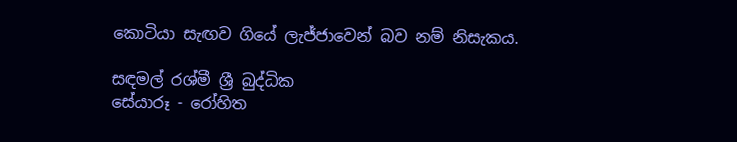කොටියා සැඟව ගියේ ලැජ්ජාවෙන් බව නම් නිසැකය.

සඳමල් රශ්මී ශ්‍රී බුද්ධික
සේයාරූ - රෝහිත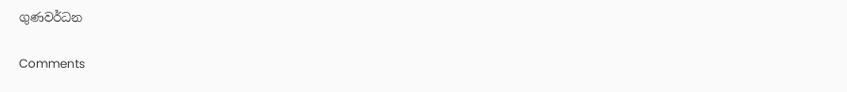ගුණවර්ධන

Comments